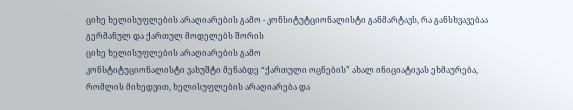ციხე ხელისუფლების არაღიარების გამო - კონსიტუტციონალისტი განმარტავს, რა განსხვავებაა გერმანულ და ქართულ მოდელებს შორის
ციხე ხელისუფლების არაღიარების გამო
კონსტიტუციონალისტი ვახუშტი მენაბდე “ქართული ოცნების” ახალ ინიციატივას ეხმაურება, რომლის მიხედვით, ხელისუფლების არაღიარება და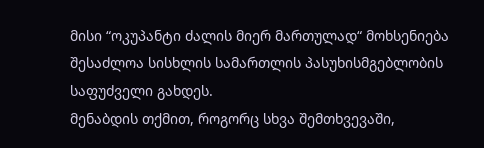მისი “ოკუპანტი ძალის მიერ მართულად“ მოხსენიება შესაძლოა სისხლის სამართლის პასუხისმგებლობის საფუძველი გახდეს.
მენაბდის თქმით, როგორც სხვა შემთხვევაში,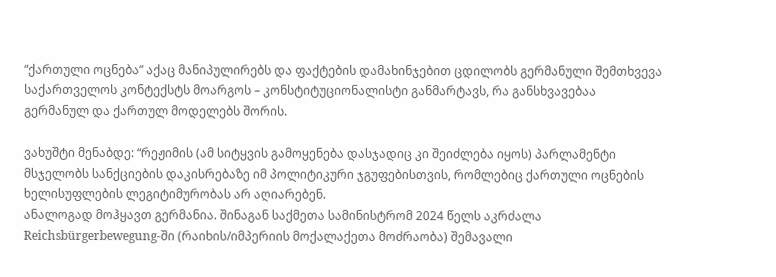“ქართული ოცნება” აქაც მანიპულირებს და ფაქტების დამახინჯებით ცდილობს გერმანული შემთხვევა საქართველოს კონტექსტს მოარგოს – კონსტიტუციონალისტი განმარტავს, რა განსხვავებაა გერმანულ და ქართულ მოდელებს შორის.

ვახუშტი მენაბდე: “რეჟიმის (ამ სიტყვის გამოყენება დასჯადიც კი შეიძლება იყოს) პარლამენტი მსჯელობს სანქციების დაკისრებაზე იმ პოლიტიკური ჯგუფებისთვის, რომლებიც ქართული ოცნების ხელისუფლების ლეგიტიმურობას არ აღიარებენ.
ანალოგად მოჰყავთ გერმანია. შინაგან საქმეთა სამინისტრომ 2024 წელს აკრძალა Reichsbürgerbewegung-ში (რაიხის/იმპერიის მოქალაქეთა მოძრაობა) შემავალი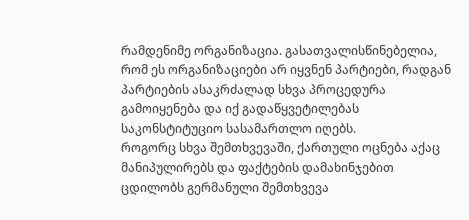რამდენიმე ორგანიზაცია. გასათვალისწინებელია, რომ ეს ორგანიზაციები არ იყვნენ პარტიები, რადგან პარტიების ასაკრძალად სხვა პროცედურა გამოიყენება და იქ გადაწყვეტილებას საკონსტიტუციო სასამართლო იღებს.
როგორც სხვა შემთხვევაში, ქართული ოცნება აქაც მანიპულირებს და ფაქტების დამახინჯებით ცდილობს გერმანული შემთხვევა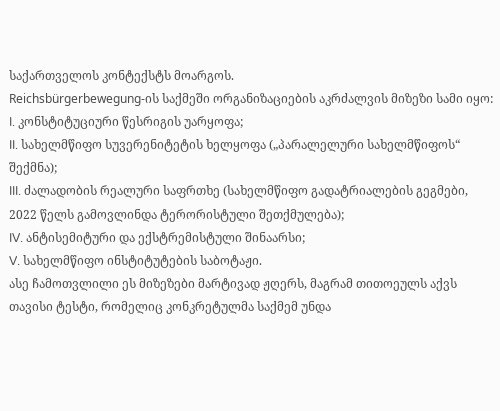საქართველოს კონტექსტს მოარგოს.
Reichsbürgerbewegung-ის საქმეში ორგანიზაციების აკრძალვის მიზეზი სამი იყო:
I. კონსტიტუციური წესრიგის უარყოფა;
II. სახელმწიფო სუვერენიტეტის ხელყოფა („პარალელური სახელმწიფოს“ შექმნა);
III. ძალადობის რეალური საფრთხე (სახელმწიფო გადატრიალების გეგმები, 2022 წელს გამოვლინდა ტერორისტული შეთქმულება);
IV. ანტისემიტური და ექსტრემისტული შინაარსი;
V. სახელმწიფო ინსტიტუტების საბოტაჟი.
ასე ჩამოთვლილი ეს მიზეზები მარტივად ჟღერს, მაგრამ თითოეულს აქვს თავისი ტესტი, რომელიც კონკრეტულმა საქმემ უნდა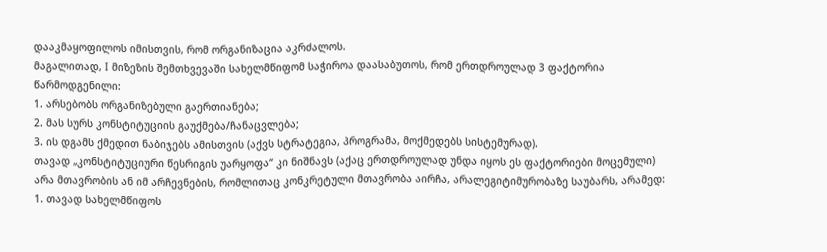დააკმაყოფილოს იმისთვის, რომ ორგანიზაცია აკრძალოს.
მაგალითად, I მიზეზის შემთხვევაში სახელმწიფომ საჭიროა დაასაბუთოს, რომ ერთდროულად 3 ფაქტორია წარმოდგენილი:
1. არსებობს ორგანიზებული გაერთიანება;
2. მას სურს კონსტიტუციის გაუქმება/ჩანაცვლება;
3. ის დგამს ქმედით ნაბიჯებს ამისთვის (აქვს სტრატეგია, პროგრამა, მოქმედებს სისტემურად).
თავად „კონსტიტუციური წესრიგის უარყოფა“ კი ნიშნავს (აქაც ერთდროულად უნდა იყოს ეს ფაქტორიები მოცემული) არა მთავრობის ან იმ არჩევნების, რომლითაც კონკრეტული მთავრობა აირჩა, არალეგიტიმურობაზე საუბარს, არამედ:
1. თავად სახელმწიფოს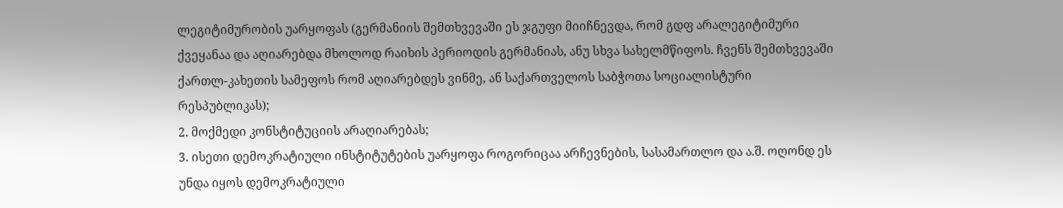ლეგიტიმურობის უარყოფას (გერმანიის შემთხვევაში ეს ჯგუფი მიიჩნევდა, რომ გდფ არალეგიტიმური ქვეყანაა და აღიარებდა მხოლოდ რაიხის პერიოდის გერმანიას, ანუ სხვა სახელმწიფოს. ჩვენს შემთხვევაში ქართლ-კახეთის სამეფოს რომ აღიარებდეს ვინმე, ან საქართველოს საბჭოთა სოციალისტური რესპუბლიკას);
2. მოქმედი კონსტიტუციის არაღიარებას;
3. ისეთი დემოკრატიული ინსტიტუტების უარყოფა როგორიცაა არჩევნების, სასამართლო და ა.შ. ოღონდ ეს უნდა იყოს დემოკრატიული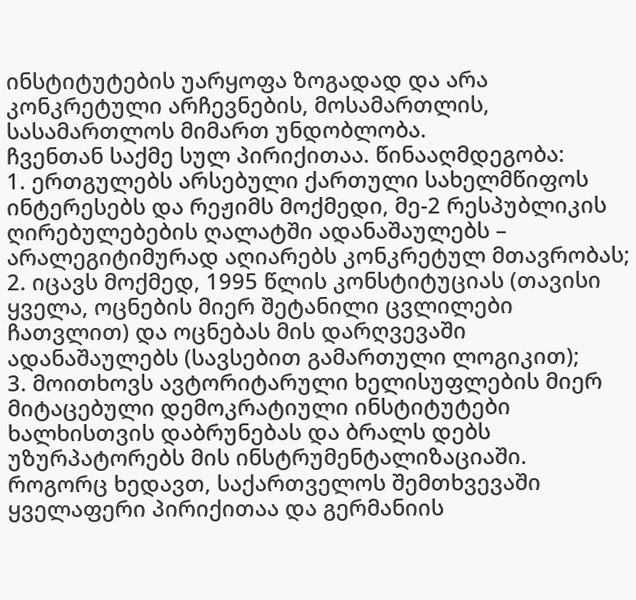ინსტიტუტების უარყოფა ზოგადად და არა კონკრეტული არჩევნების, მოსამართლის, სასამართლოს მიმართ უნდობლობა.
ჩვენთან საქმე სულ პირიქითაა. წინააღმდეგობა:
1. ერთგულებს არსებული ქართული სახელმწიფოს ინტერესებს და რეჟიმს მოქმედი, მე-2 რესპუბლიკის ღირებულებების ღალატში ადანაშაულებს – არალეგიტიმურად აღიარებს კონკრეტულ მთავრობას;
2. იცავს მოქმედ, 1995 წლის კონსტიტუციას (თავისი ყველა, ოცნების მიერ შეტანილი ცვლილები ჩათვლით) და ოცნებას მის დარღვევაში ადანაშაულებს (სავსებით გამართული ლოგიკით);
3. მოითხოვს ავტორიტარული ხელისუფლების მიერ მიტაცებული დემოკრატიული ინსტიტუტები ხალხისთვის დაბრუნებას და ბრალს დებს უზურპატორებს მის ინსტრუმენტალიზაციაში.
როგორც ხედავთ, საქართველოს შემთხვევაში ყველაფერი პირიქითაა და გერმანიის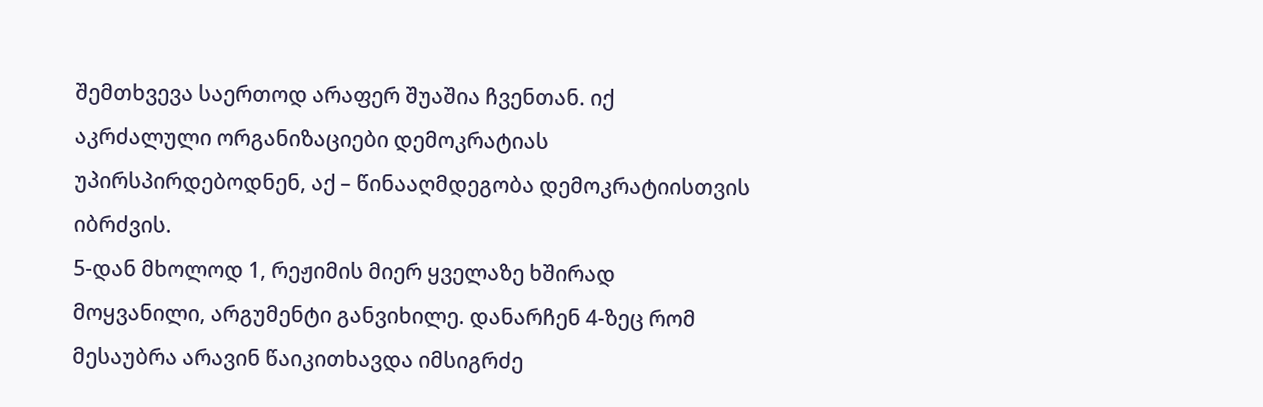შემთხვევა საერთოდ არაფერ შუაშია ჩვენთან. იქ აკრძალული ორგანიზაციები დემოკრატიას უპირსპირდებოდნენ, აქ – წინააღმდეგობა დემოკრატიისთვის იბრძვის.
5-დან მხოლოდ 1, რეჟიმის მიერ ყველაზე ხშირად მოყვანილი, არგუმენტი განვიხილე. დანარჩენ 4-ზეც რომ მესაუბრა არავინ წაიკითხავდა იმსიგრძე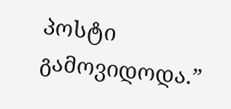პოსტი გამოვიდოდა.”